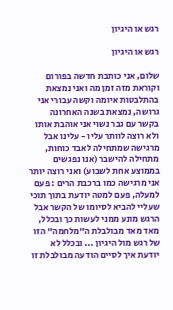רגש או היגיון

רגש או היגיון

שלום, אני כותבת חדשה בפורום וקוראת מזה זמן מה ואני נמצאת בהתלבטות איומה וקשה עבורי אני גרושה, נמצאת בשנה האחרונה בקשר עם גבר נשוי אני אוהבת אותו ולא רוצה לוותר עליו - עלינו אבל מרגישה שמתחילה לאבד כוחות, מתחילה להישבר (אנו נפגשים בממוצע אחת לשבוע) ואני רוצה יותר אני מרגישה כמו ברכבת הרים : פעם למעלה, פעם למטה יודעת בתוך תוכי שעליי להביא לסיומו של הקשר אבל הרגש מונע ממני לעשות כך ובכלל, מאד מאד מבולבלת ה"מלחמה" הזו של רגש מול היגיון ... ובכלל לא יודעת איך לסיים הודעה מבולבלת זו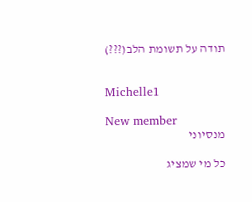תודה על תשומת הלב(???)


Michelle1

New member
מנסיוני

כל מי שמציג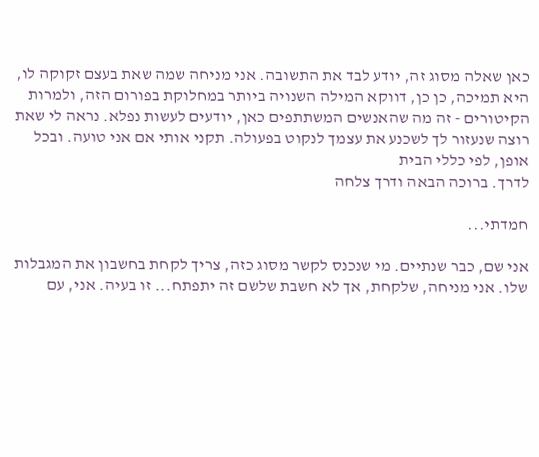כאן שאלה מסוג זה, יודע לבד את התשובה. אני מניחה שמה שאת בעצם זקוקה לו, היא תמיכה, כן כן, דווקא המילה השנויה ביותר במחלוקת בפורום הזה, ולמרות הקיטורים - זה מה שהאנשים המשתתפים כאן, יודעים לעשות נפלא. נראה לי שאת רוצה שנעזור לך לשכנע את עצמך לנקוט בפעולה. תקני אותי אם אני טועה. ובכל אופן, לפי כללי הבית
לדרך. ברוכה הבאה ודרך צלחה

חמדתי...

אני שם, כבר שנתיים. מי שנכנס לקשר מסוג כזה, צריך לקחת בחשבון את המגבלות שלו. אני מניחה, שלקחת, אך לא חשבת שלשם זה יתפתח... זו בעיה. אני, עם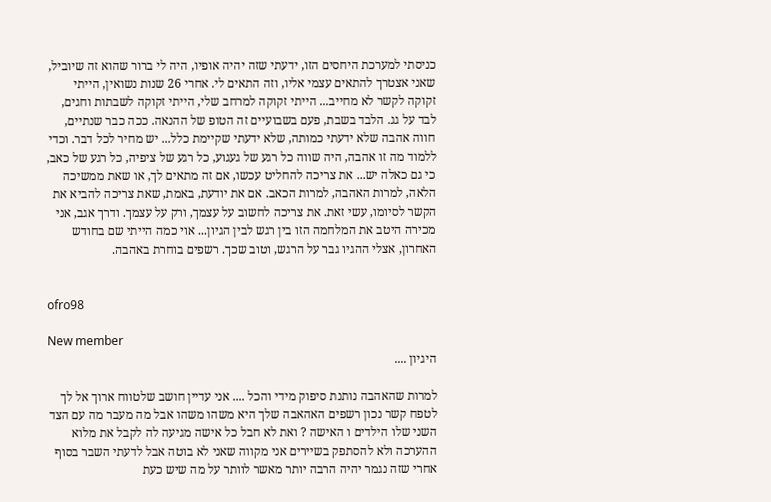כניסתי למערכת היחסים הזו, ידעתי שזה יהיה אופיו, היה לי ברור שהוא זה שיוביל, שאני אצטרך להתאים עצמי אליו, וזה התאים לי. אחרי 26 שנות נשואין, הייתי זקוקה לקשר לא מחייב... הייתי זקוקה למרחב שלי, הייתי זקוקה לשבתות וחגים, לבד על גג. הלבד בשבת, פעם בשבועיים זה הטופ של ההנאה. ככה כבר שנתיים, חווה אהבה שלא ידעתי כמותה, שלא ידעתי שקיימת כלל... יש מחיר לכל דבר. וכדי ללמוד מה זו אהבה, היה שווה כל רגע של געגוע, כל רגע של ציפיה, כל רגע של כאב, כי גם כאלה יש... את צריכה להחליט עכשו, אם זה מתאים לך, או שאת ממשיכה הלאה, למרות האהבה, למרות הכאב. אם את יודעת, באמת, שאת צריכה להביא את הקשר לסיומו, עשי זאת. את צריכה לחשוב על עצמך, ורק על עצמך. ודרך אגב, אני מכירה היטב את המלחמה הזו בין רגש לבין הגיון... אוי כמה הייתי שם בחודש האחרון, אצלי ההגיו גבר על הרגש, וטוב שכך. רשפים בוחרת באהבה.


ofro98

New member
היגיון ....

למרות שהאהבה נותנת סיפוק מידי והכל .... אני עדיין חושב שלטווח ארוך אל לך לטפח קשר נכון רשפים האהאבה שלך היא משהו משהו אבל מה מעבר מה עם הצד השני שלו הילדים ו האישה ? ואת לא חבל כל אישה מגיעה לה לקבל את מלוא ההערכה ולא להסתפק בשיירים אני מקווה שאני לא בוטה אבל לדעתי השבר בסוף אחרי שזה נגמר יהיה הרבה יותר מאשר לוותר על מה שיש כעת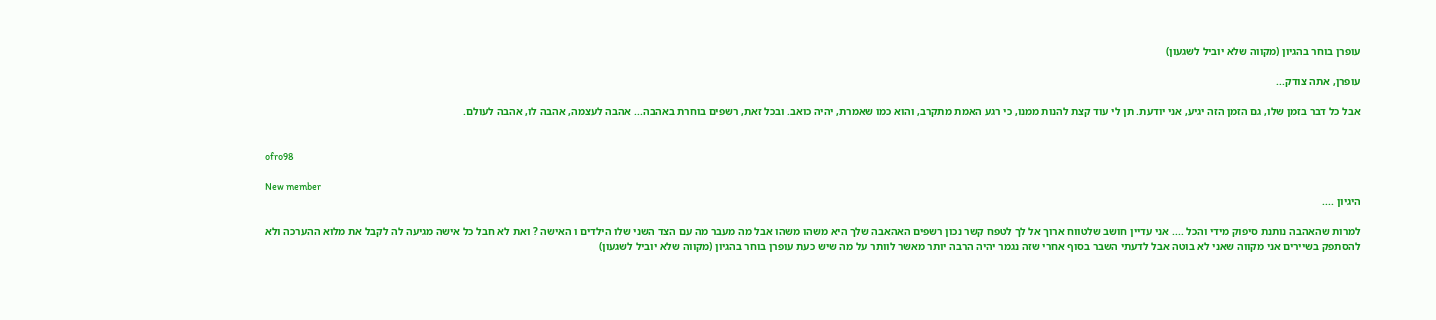עופרן בוחר בהגיון (מקווה שלא יוביל לשגעון)

עופרן, אתה צודק...

אבל כל דבר בזמן שלו, גם הזמן הזה יגיע, אני יודעת. תן לי עוד קצת להנות ממנו, כי רגע האמת מתקרב, והוא כמו שאמרת, יהיה כואב. ובכל זאת, רשפים בוחרת באהבה... אהבה לעצמה, אהבה לו, אהבה לעולם.


ofro98

New member
היגיון ....

למרות שהאהבה נותנת סיפוק מידי והכל .... אני עדיין חושב שלטווח ארוך אל לך לטפח קשר נכון רשפים האהאבה שלך היא משהו משהו אבל מה מעבר מה עם הצד השני שלו הילדים ו האישה ? ואת לא חבל כל אישה מגיעה לה לקבל את מלוא ההערכה ולא להסתפק בשיירים אני מקווה שאני לא בוטה אבל לדעתי השבר בסוף אחרי שזה נגמר יהיה הרבה יותר מאשר לוותר על מה שיש כעת עופרן בוחר בהגיון (מקווה שלא יוביל לשגעון)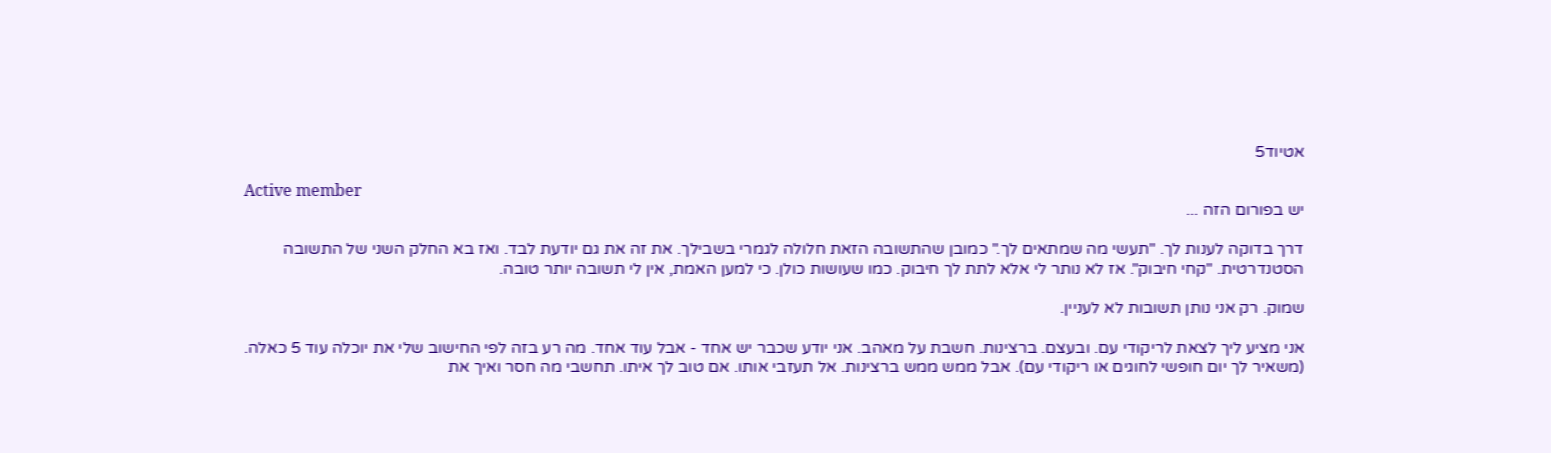אטיוד5

Active member
יש בפורום הזה ...

דרך בדוקה לענות לך. "תעשי מה שמתאים לך." כמובן שהתשובה הזאת חלולה לגמרי בשבילך. את זה את גם יודעת לבד. ואז בא החלק השני של התשובה הסטנדרטית. "קחי חיבוק". אז לא נותר לי אלא לתת לך חיבוק. כמו שעושות כולן. כי למען האמת, אין לי תשובה יותר טובה.

שמוק. רק אני נותן תשובות לא לעניין.

אני מציע ליך לצאת לריקודי עם. ובעצם. ברצינות. חשבת על מאהב. אני יודע שכבר יש אחד - אבל עוד אחד. מה רע בזה לפי החישוב שלי את יוכלה עוד 5 כאלה. (משאיר לך יום חופשי לחוגים או ריקודי עם). אבל ממש ממש ברצינות. אל תעזבי אותו. אם טוב לך איתו. תחשבי מה חסר ואיך את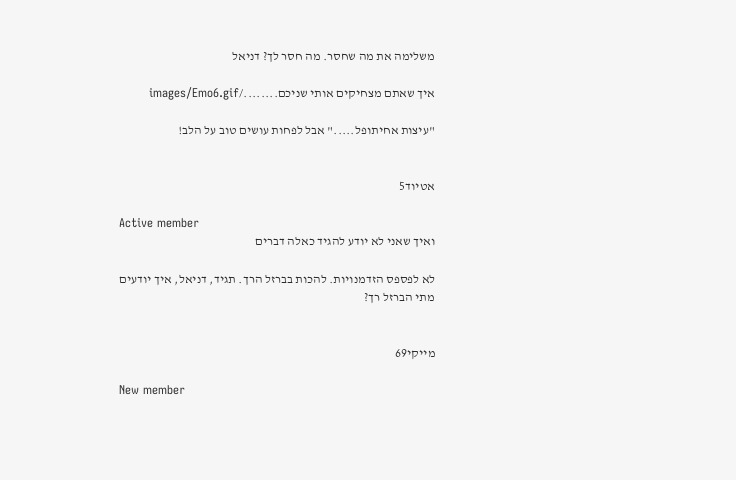משלימה את מה שחסר. מה חסר לך? דניאל

איך שאתם מצחיקים אותי שניכם......../images/Emo6.gif

"עיצות אחיתופל....." אבל לפחות עושים טוב על הלב!


אטיוד5

Active member
ואיך שאני לא יודע להגיד כאלה דברים

לא לפספס הזדמנויות. להכות בברזל הרך. תגיד, דניאל, איך יודעים מתי הברזל רך?


מייקי69

New member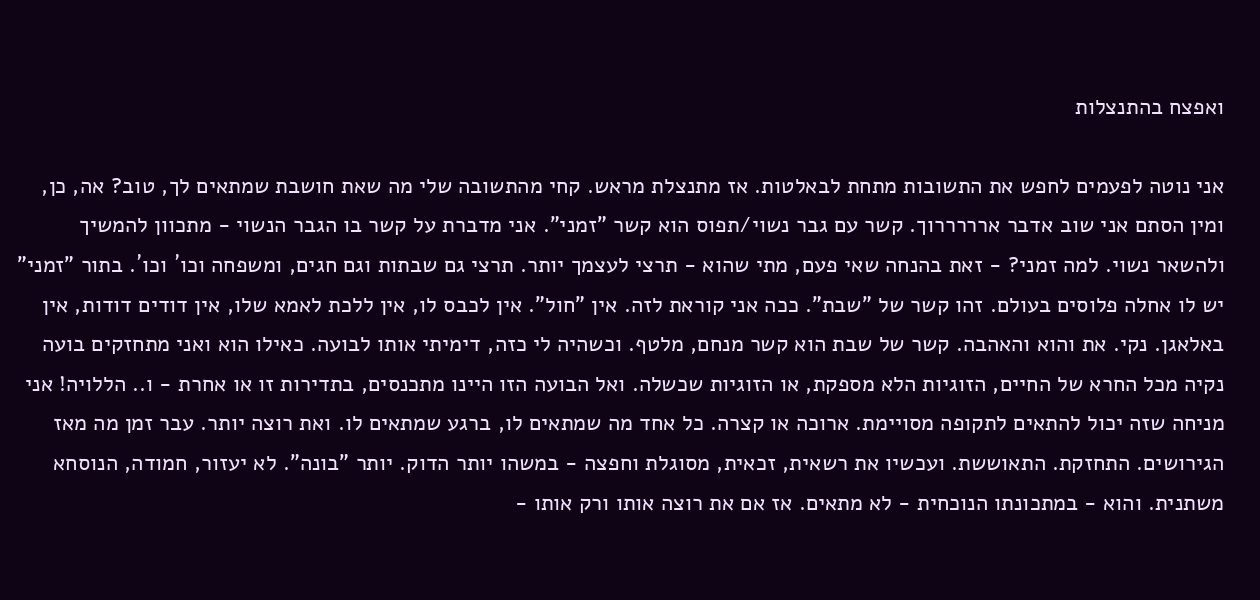ואפצח בהתנצלות

אני נוטה לפעמים לחפש את התשובות מתחת לבאלטות. אז מתנצלת מראש. קחי מהתשובה שלי מה שאת חושבת שמתאים לך, טוב? אה, כן, ומין הסתם אני שוב אדבר ארררררוך. קשר עם גבר נשוי/תפוס הוא קשר "זמני". אני מדברת על קשר בו הגבר הנשוי - מתכוון להמשיך ולהשאר נשוי. למה זמני? - זאת בהנחה שאי פעם, מתי שהוא - תרצי לעצמך יותר. תרצי גם שבתות וגם חגים, ומשפחה וכו´ וכו´. בתור "זמני" יש לו אחלה פלוסים בעולם. זהו קשר של "שבת". ככה אני קוראת לזה. אין "חול". אין לכבס לו, אין ללכת לאמא שלו, אין דודים דודות, אין באלאגן. נקי. את והוא והאהבה. קשר של שבת הוא קשר מנחם, מלטף. וכשהיה לי כזה, דימיתי אותו לבועה. כאילו הוא ואני מתחזקים בועה נקיה מכל החרא של החיים, הזוגיות הלא מספקת, או הזוגיות שכשלה. ואל הבועה הזו היינו מתכנסים, בתדירות זו או אחרת - ו.. הללויה! אני מניחה שזה יכול להתאים לתקופה מסויימת. ארוכה או קצרה. כל אחד מה שמתאים לו, ברגע שמתאים לו. ואת רוצה יותר. עבר זמן מה מאז הגירושים. התחזקת. התאוששת. ועכשיו את רשאית, זכאית, מסוגלת וחפצה - במשהו יותר הדוק. יותר "בונה". לא יעזור, חמודה, הנוסחא משתנית. והוא - במתכונתו הנוכחית - לא מתאים. אז אם את רוצה אותו ורק אותו -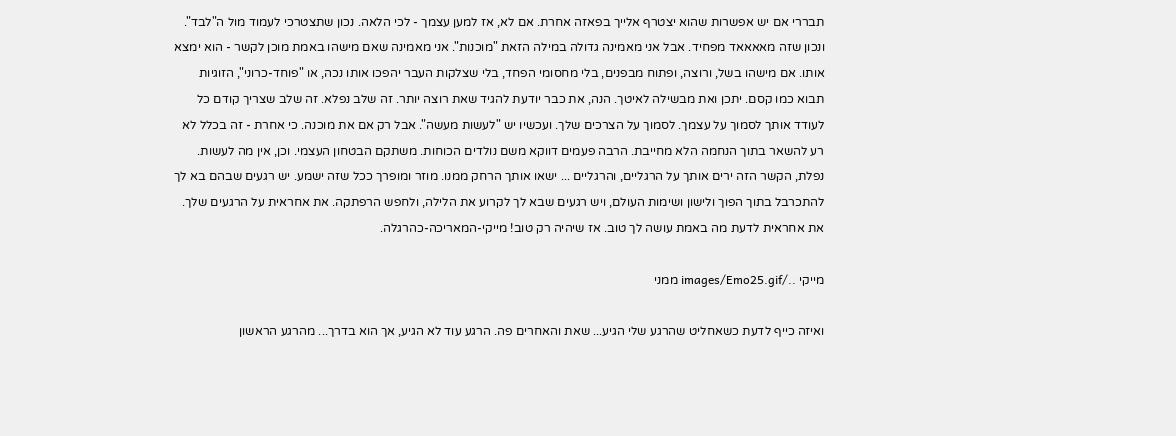תבררי אם יש אפשרות שהוא יצטרף אלייך בפאזה אחרת. אם לא, אז למען עצמך - לכי הלאה. נכון שתצטרכי לעמוד מול ה"לבד". ונכון שזה מאאאאד מפחיד. אבל אני מאמינה גדולה במילה הזאת "מוכנות". אני מאמינה שאם מישהו באמת מוכן לקשר - הוא ימצא אותו. אם מישהו בשל, ורוצה, ופתוח מבפנים, בלי מחסומי הפחד, בלי שצלקות העבר יהפכו אותו נכה, או "פוחד-כרוני", הזוגיות תבוא כמו קסם. יתכן ואת מבשילה לאיטך. הנה, את כבר יודעת להגיד שאת רוצה יותר. זה שלב נפלא. זה שלב שצריך קודם כל לעודד אותך לסמוך על עצמך. לסמוך על הצרכים שלך. ועכשיו יש "לעשות מעשה". אבל רק אם את מוכנה. כי אחרת - זה בכלל לא רע להשאר בתוך הנחמה הלא מחייבת. הרבה פעמים דווקא משם נולדים הכוחות. משתקם הבטחון העצמי. וכן, אין מה לעשות. נפלת, הקשר הזה ירים אותך על הרגליים, והרגליים ... ישאו אותך הרחק ממנו. מוזר ומופרך ככל שזה ישמע. יש רגעים שבהם בא לך להתכרבל בתוך הפוך ולישון ושימות העולם, ויש רגעים שבא לך לקרוע את הלילה, ולחפש הרפתקה. את אחראית על הרגעים שלך. את אחראית לדעת מה באמת עושה לך טוב. אז שיהיה רק טוב! מייקי-המאריכה-כהרגלה.

מייקי ../images/Emo25.gif ממני

ואיזה כייף לדעת כשאחליט שהרגע שלי הגיע... שאת והאחרים פה. הרגע עוד לא הגיע, אך הוא בדרך... מהרגע הראשון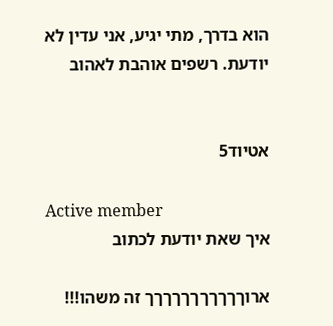הוא בדרך, מתי יגיע, אני עדין לא יודעת. רשפים אוהבת לאהוב


אטיוד5

Active member
איך שאת יודעת לכתוב

ארוךךךךךךךךךךך זה משהו!!!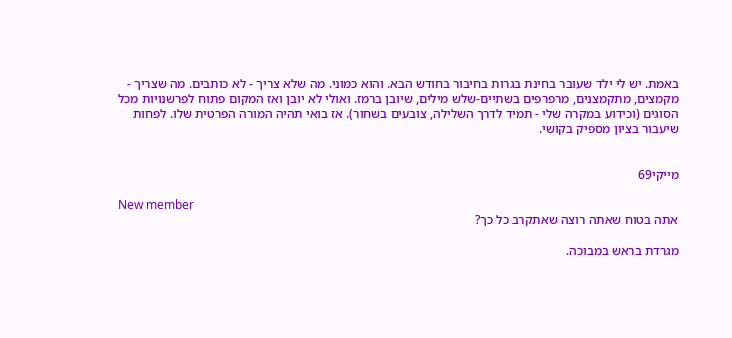באמת. יש לי ילד שעובר בחינת בגרות בחיבור בחודש הבא. והוא כמוני. מה שלא צריך - לא כותבים. מה שצריך - מקמצים, מתקמצנים, מרפרפים בשתיים-שלש מילים, שיובן ברמז. ואולי לא יובן ואז המקום פתוח לפרשנויות מכל הסוגים (וכידוע במקרה שלי - תמיד לדרך השלילה, צובעים בשחור). אז בואי תהיה המורה הפרטית שלו. לפחות שיעבור בציון מספיק בקושי.


מייקי69

New member
אתה בטוח שאתה רוצה שאתקרב כל כך?

מגרדת בראש במבוכה.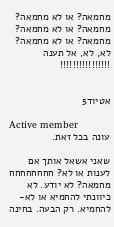מחמאה? או לא מחמאה? מחמאה? או לא מחמאה? מחמאה? או לא מחמאה? לא, לא, אל תענה !!!!!!!!!!!!!!!!


אטיוד5

Active member
עונה בכל זאת.

שאני אשאל אותך אם לענות או לא? חחחחחחחח מחמאה? לא יודע. לא כיוונתי להחמיא או לא-להחמיא. רק הבעה. בחינה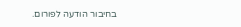בחיבור הודעה לפורום.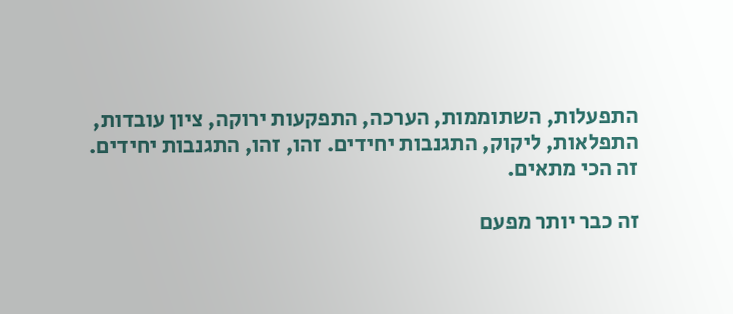התפעלות, השתוממות, הערכה, התפקעות ירוקה, ציון עובדות, התפלאות, ליקוק, התגנבות יחידים. זהו, זהו, התגנבות יחידים. זה הכי מתאים.

זה כבר יותר מפעם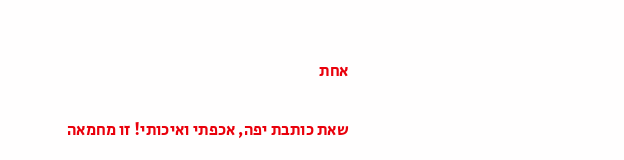אחת

שאת כותבת יפה, אכפתי ואיכותי! זו מחמאה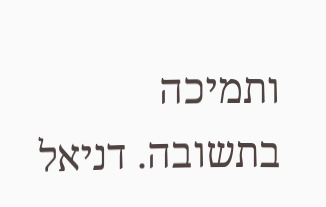ותמיכה בתשובה. דניאל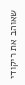שאוהב את ריקודי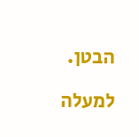הבטן.

למעלה